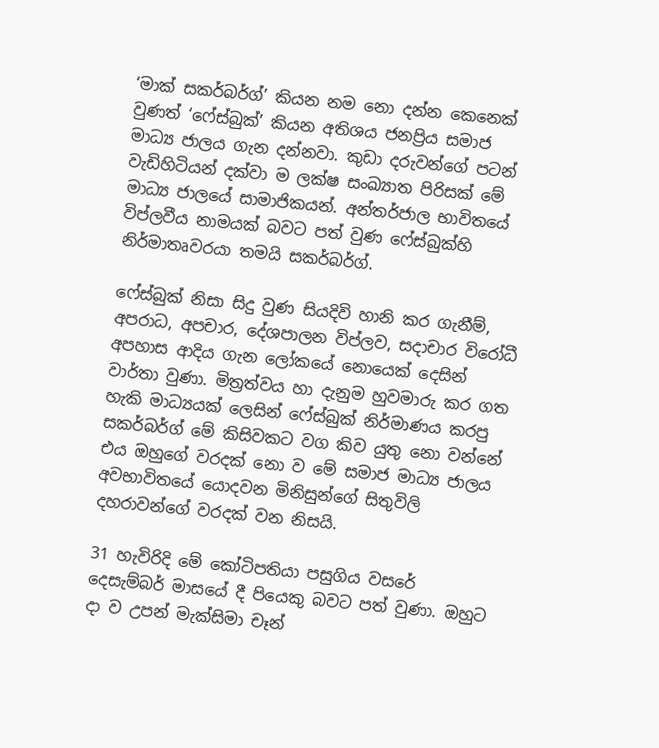‘මාක් සකර්බර්ග්’ කියන නම නො දන්න කෙනෙක් වුණත් ‘ෆේස්බුක්’ කියන අතිශය ජනප්‍රිය සමාජ මාධ්‍ය ජාලය ගැන දන්නවා. කුඩා දරුවන්ගේ පටන් වැඩිහිටියන් දක්වා ම ලක්ෂ සංඛ්‍යාත පිරිසක් මේ මාධ්‍ය ජාලයේ සාමාජිකයන්. අන්තර්ජාල භාවිතයේ විප්ලවීය නාමයක් බවට පත් වුණ ෆේස්බුක්හි නිර්මාතෘවරයා තමයි සකර්බර්ග්.

ෆේස්බුක් නිසා සිදු වුණ සියදිවි හානි කර ගැනීම්, අපරාධ, අපචාර, දේශපාලන විප්ලව, සදාචාර විරෝධී අපහාස ආදිය ගැන ලෝකයේ නොයෙක් දෙසින් වාර්තා වුණා. මිත්‍රත්වය හා දැනුම හුවමාරු කර ගත හැකි මාධ්‍යයක් ලෙසින් ෆේස්බුක් නිර්මාණය කරපු සකර්බර්ග් මේ කිසිවකට වග කිව යුතු නො වන්නේ එය ඔහුගේ වරදක් නො ව මේ සමාජ මාධ්‍ය ජාලය අවභාවිතයේ යොදවන මිනිසුන්ගේ සිතුවිලි දහරාවන්ගේ වරදක් වන නිසයි.

31 හැවිරිදි මේ කෝටිපතියා පසුගිය වසරේ දෙසැම්බර් මාසයේ දී පියෙකු බවට පත් වුණා. ඔහුට දා ව උපන් මැක්සිමා චෑන්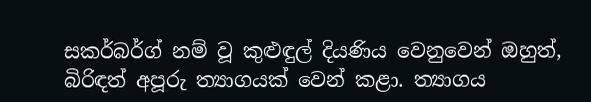සකර්බර්ග් නම් වූ කුළුඳුල් දියණිය වෙනුවෙන් ඔහුත්, බිරිඳත් අපූරු ත්‍යාගයක් වෙන් කළා. ත්‍යාගය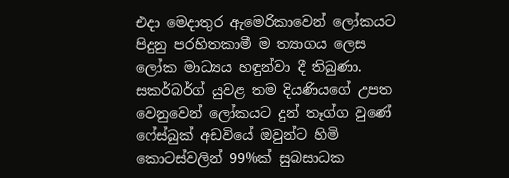එදා මෙදාතුර ඇමෙරිකාවෙන් ලෝකයට පිදුනු පරහිතකාමී ම ත්‍යාගය ලෙස ලෝක මාධ්‍යය හඳුන්වා දී තිබුණා. සකර්බර්ග් යුවළ තම දියණියගේ උපත වෙනුවෙන් ලෝකයට දුන් තෑග්ග වුණේ ෆේස්බුක් අඩවියේ ඔවුන්ට හිමි කොටස්වලින් 99%ක් සුබසාධක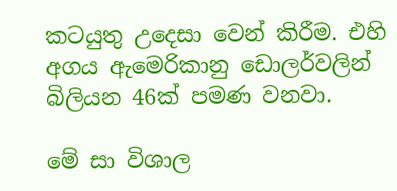කටයුතු උදෙසා වෙන් කිරීම. එහි අගය ඇමෙරිකානු ඩොලර්වලින් බිලියන 46ක් පමණ වනවා.

මේ සා විශාල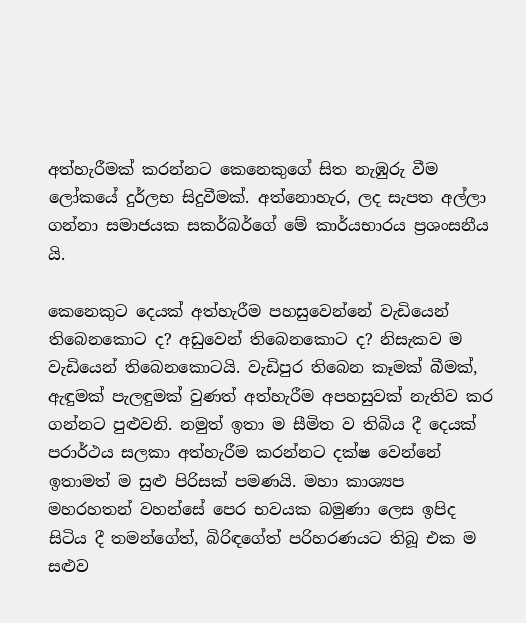අත්හැරීමක් කරන්නට කෙනෙකුගේ සිත නැඹුරු වීම ලෝකයේ දුර්ලභ සිදුවීමක්. අත්නොහැර, ලද සැපත අල්ලා ගන්නා සමාජයක සකර්බර්ගේ මේ කාර්යභාරය ප්‍රශංසනීය යි.

කෙනෙකුට දෙයක් අත්හැරීම පහසුවෙන්නේ වැඩියෙන් තිබෙනකොට ද? අඩුවෙන් තිබෙනකොට ද? නිසැකව ම වැඩියෙන් තිබෙනකොටයි. වැඩිපුර තිබෙන කෑමක් බීමක්, ඇඳුමක් පැලඳුමක් වුණත් අත්හැරීම අපහසුවක් නැතිව කර ගන්නට පුළුවනි. නමුත් ඉතා ම සීමිත ව තිබිය දී දෙයක් පරාර්ථය සලකා අත්හැරීම කරන්නට දක්ෂ වෙන්නේ ඉතාමත් ම සුළු පිරිසක් පමණයි. මහා කාශ්‍යප මහරහතන් වහන්සේ පෙර භවයක බමුණා ලෙස ඉපිද සිටිය දී තමන්ගේත්, බිරිඳගේත් පරිහරණයට තිබූ එක ම සළුව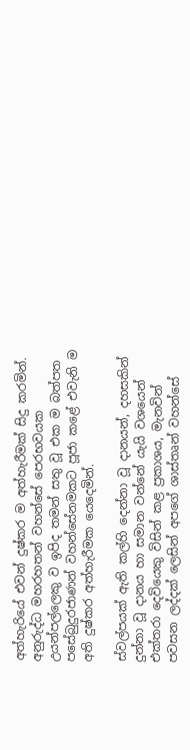අත්හැරියේ එවන් දුෂ්කර ම අත්හැරීමක් සිදු කරමින්. අනුරුද්ධ මහරහතන් වහන්සේ පෙරභවයක උයන්පල්ලෙකු ව ඉපිද තමන් සතු වූ එක ම බත්පත පසේබුදුරජාණන් වහන්සේනමකට පූජා කළේ එවැනි ම අති දුෂ්කර අත්හැරීමක යෙදෙමින්.

ස්වල්පයක් ඇති කල්හි දෙන්නා වූ දානයන්, දහසකින් දුන්නා වූ දානය හා සමාන වන්නේ යැයි වශයෙන් එක්තරා දෙවියෙකු විසින් කළ ප්‍රකාශය, මැනවින් පවසන ලද්දක් ලෙසින් අපගේ ශාස්තෘන් වහන්සේ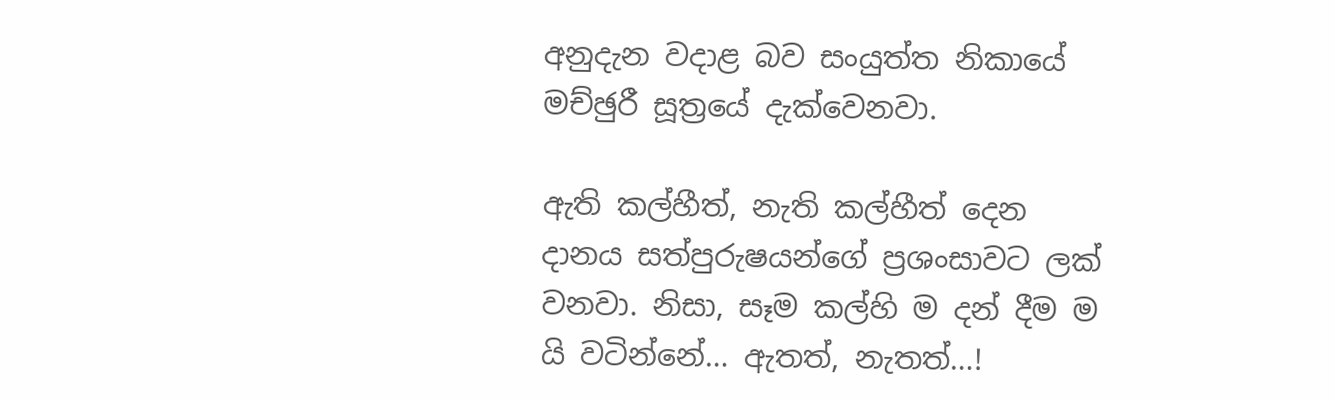අනුදැන වදාළ බව සංයුත්ත නිකායේ මච්ඡුරී සූත්‍රයේ දැක්වෙනවා.

ඇති කල්හීත්, නැති කල්හීත් දෙන දානය සත්පුරුෂයන්ගේ ප්‍රශංසාවට ලක් වනවා. නිසා, සෑම කල්හි ම දන් දීම ම යි වටින්නේ… ඇතත්, නැතත්…!